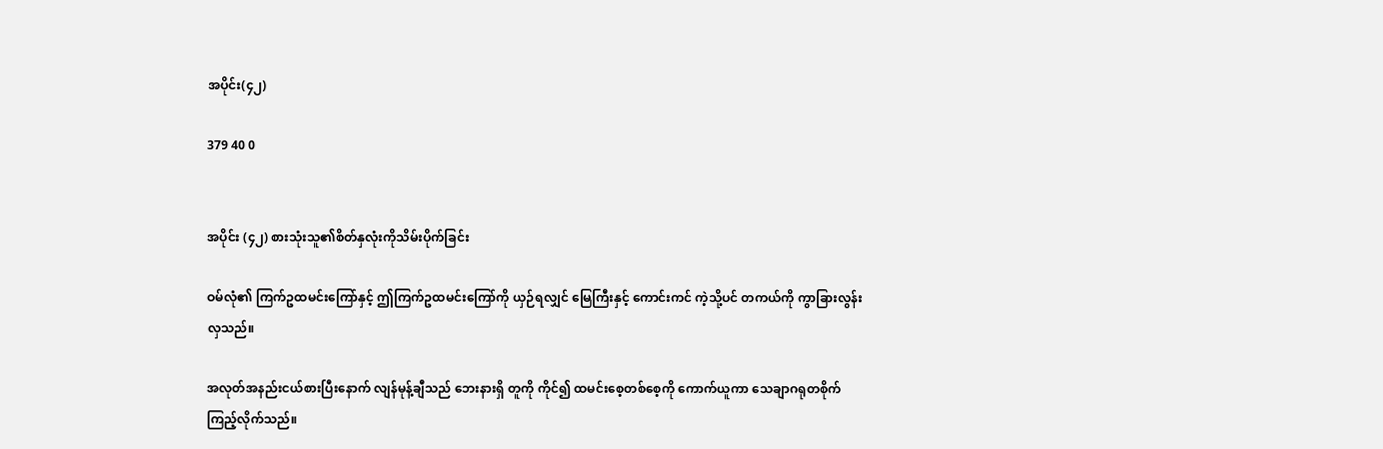အပိုင်း(၄၂)

379 40 0


အပိုင်း (၄၂) စားသုံးသူ၏စိတ်နှလုံးကိုသိမ်းပိုက်ခြင်း

ဝမ်လုံ၏ ကြက်ဥထမင်းကြော်နှင့် ဤကြက်ဥထမင်းကြော်ကို ယှဉ်ရလျှင် မြေကြီးနှင့် ကောင်းကင် ကဲ့သို့ပင် တကယ်ကို ကွာခြားလွန်းလှသည်။

အလုတ်အနည်းငယ်စားပြီးနောက် လျန်မုန့်ချီသည် ဘေးနားရှိ တူကို ကိုင်၍ ထမင်းစေ့တစ်စေ့ကို ကောက်ယူကာ သေချာဂရုတစိုက်ကြည့်လိုက်သည်။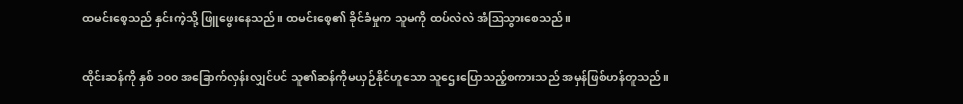ထမင်းစေ့သည် နှင်းကဲ့သို့ ဖြူဖွေးနေသည်။ ထမင်းစေ့၏ ခိုင်ခံမှုက သူမကို ထပ်လဲလဲ အံဩသွားစေသည်။

ထိုင်းဆန်ကို နှစ် ၁၀၀ အခြောက်လှန်းလျှင်ပင် သူ၏ဆန်ကိုမယှဉ်နိုင်ဟူသော သူဌေးပြောသည့်စကားသည် အမှန်ဖြစ်ဟန်တူသည်။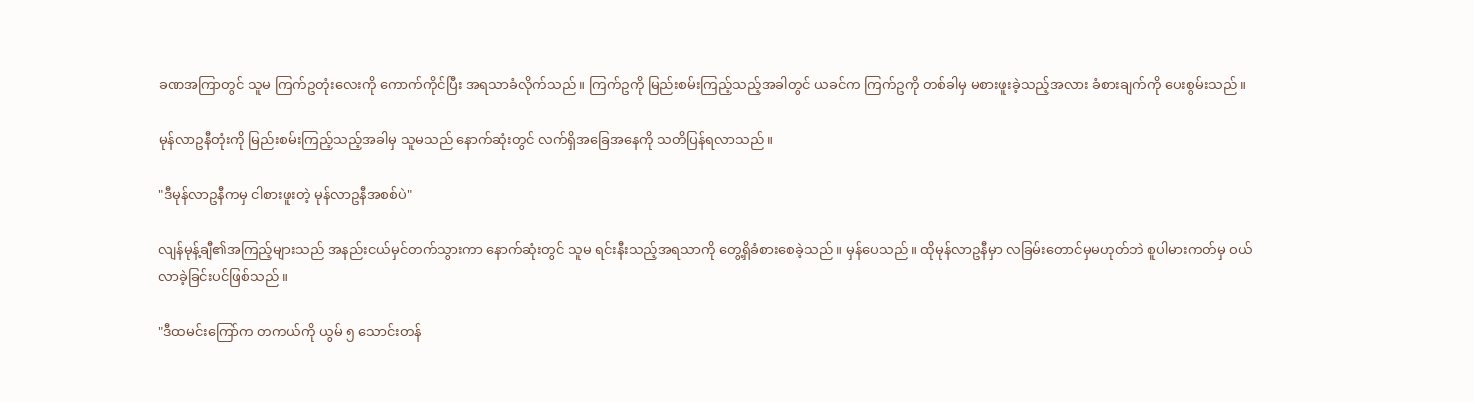ခဏအကြာတွင် သူမ ကြက်ဥတုံးလေးကို ကောက်ကိုင်ပြီး အရသာခံလိုက်သည်။ ကြက်ဥကို မြည်းစမ်းကြည့်သည့်အခါတွင် ယခင်က ကြက်ဥကို တစ်ခါမှ မစားဖူးခဲ့သည့်အလား ခံစားချက်ကို ပေးစွမ်းသည်။

မုန်လာဥနီတုံးကို မြည်းစမ်းကြည့်သည့်အခါမှ သူမသည် နောက်ဆုံးတွင် လက်ရှိအခြေအနေကို သတိပြန်ရလာသည်။

"ဒီမုန်လာဥနီကမှ ငါစားဖူးတဲ့ မုန်လာဥနီအစစ်ပဲ"

လျန်မုန့်ချီ၏အကြည့်များသည် အနည်းငယ်မှင်တက်သွားကာ နောက်ဆုံးတွင် သူမ ရင်းနီးသည့်အရသာကို တွေ့ရှိခံစားစေခဲ့သည်။ မှန်ပေသည်။ ထိုမုန်လာဥနီမှာ လခြမ်းတောင်မှမဟုတ်ဘဲ စူပါမားကတ်မှ ဝယ်လာခဲ့ခြင်းပင်ဖြစ်သည်။

"ဒီထမင်းကြော်က တကယ်ကို ယွမ် ၅ သောင်းတန်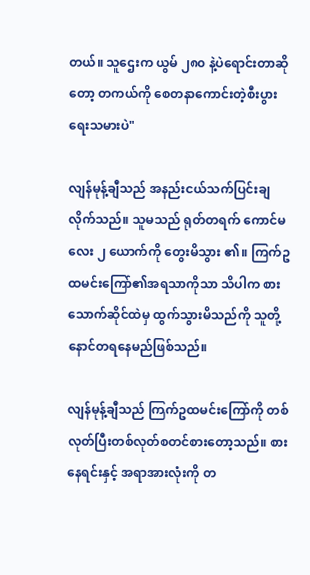တယ်။ သူဌေးက ယွမ် ၂၈၀ နဲ့ပဲရောင်းတာဆိုတော့ တကယ်ကို စေတနာကောင်းတဲ့စီးပွားရေးသမားပဲ"

လျန်မုန့်ချီသည် အနည်းငယ်သက်ပြင်းချလိုက်သည်။ သူမသည် ရုတ်တရက် ကောင်မလေး ၂ ယောက်ကို တွေးမိသွား ၏။ ကြက်ဥထမင်းကြော်၏အရသာကိုသာ သိပါက စားသောက်ဆိုင်ထဲမှ ထွက်သွားမိသည်ကို သူတို့ နောင်တရနေမည်ဖြစ်သည်။

လျန်မုန့်ချီသည် ကြက်ဥထမင်းကြော်ကို တစ်လုတ်ပြီးတစ်လုတ်စတင်စားတော့သည်။ စားနေရင်းနှင့် အရာအားလုံးကို တ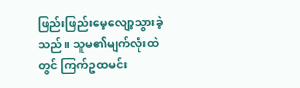ဖြည်းဖြည်းမေ့လျော့သွားခဲ့သည်။ သူမ၏မျက်လုံးထဲတွင် ကြက်ဥထမင်း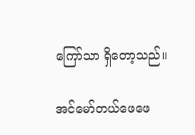ကြော်သာ ရှိတော့သည်။

အင်မော်တယ်ဖေဖေ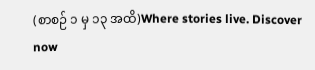(စာစဉ် ၁ မှ ၁၃ အထိ)Where stories live. Discover now